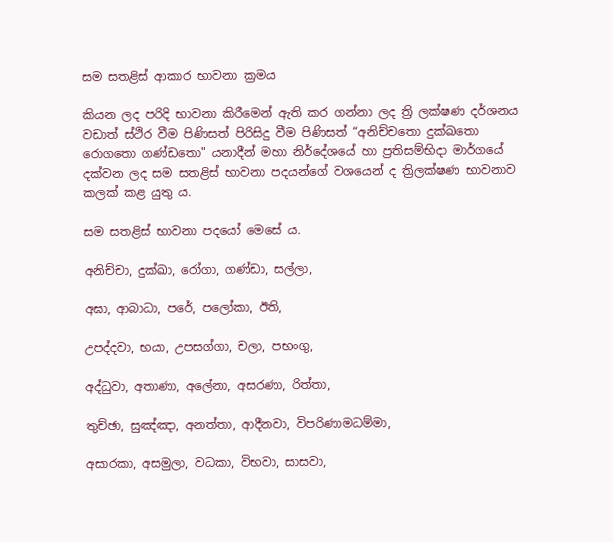සම සතළිස් ආකාර භාවනා ක්‍රමය

කියන ලද පරිදි භාවනා කිරීමෙන් ඇති කර ගන්නා ලද ත්‍රි ලක්ෂණ දර්ශනය වඩාත් ස්ථිර වීම පිණිසත් පිරිසිදු වීම පිණිසත් “අනිච්චතො දුක්ඛතො රොගතො ගණ්ඩතො" යනාදීන් මහා නිර්දේශයේ හා ප්‍රතිසම්භිදා මාර්ගයේ දක්වන ලද සම සතළිස් භාවනා පදයන්ගේ වශයෙන් ද ත්‍රිලක්ෂණ භාවනාව කලක් කළ යුතු ය.

සම සතළිස් භාවනා පදයෝ මෙසේ ය.

අනිච්චා, දුක්ඛා, රෝගා, ගණ්ඩා, සල්ලා,

අඝා, ආබාධා, පරේ, පලෝකා, ඊති,

උපද්දවා, භයා, උපසග්ගා, චලා, පභංගු,

අද්ධුවා, අතාණා, අලේනා, අසරණා, රිත්තා,

තුච්ඡා, සුඤ්ඤා, අනත්තා, ආදීනවා, විපරිණාමධම්මා,

අසාරකා, අසමුලා, වධකා, විභවා, සාසවා,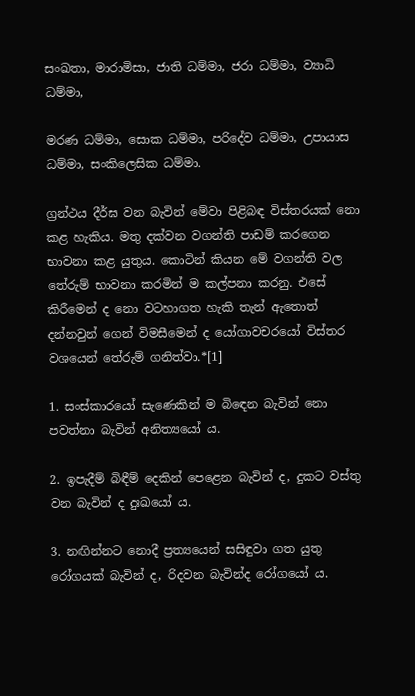සංඛතා, මාරාමිසා, ජාති ධම්මා, ජරා ධම්මා, ව්‍යාධි ධම්මා,

මරණ ධම්මා, සොක ධම්මා, පරිදේව ධම්මා, උපායාස ධම්මා, සංකිලෙසික ධම්මා.

ග්‍රන්ථය දීර්ඝ වන බැවින් මේවා පිළිබඳ විස්තරයක් නො කළ හැකිය. මතු දක්වන වගන්ති පාඩම් කරගෙන භාවනා කළ යුතුය. කොටින් කියන මේ වගන්ති වල තේරුම් භාවනා කරමින් ම කල්පනා කරනු. එසේ කිරීමෙන් ද නො වටහාගත හැකි තැන් ඇතොත් දන්නවුන් ගෙන් විමසීමෙන් ද යෝගාවචරයෝ විස්තර වශයෙන් තේරුම් ගනිත්වා.*[1]

1. සංස්කාරයෝ සැණෙකින් ම බිඳෙන බැවින් නො පවත්නා බැවින් අනිත්‍යයෝ ය.

2. ඉපැදීම් බිඳීම් දෙකින් පෙළෙන බැවින් ද, දුකට වස්තු වන බැවින් ද දුඃඛයෝ ය.

3. නඟින්නට නොදී ප්‍රත්‍යයෙන් සසිඳුවා ගත යුතු රෝගයක් බැවින් ද, රිදවන බැවින්ද රෝගයෝ ය.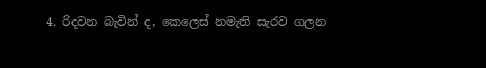4. රිදවන බැවින් ද, කෙලෙස් නමැති සැරව ගලන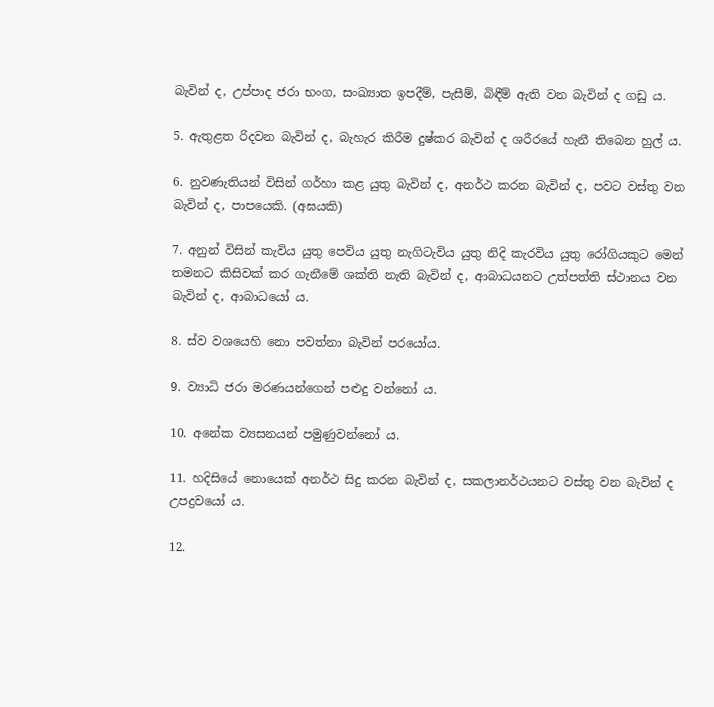බැවින් ද, උප්පාද ජරා භංග, සංඛ්‍යාත ඉපදීම්, පැසීම්, බිඳීම් ඇති වන බැවින් ද ගඩු ය.

5. ඇතුළත රිදවන බැවින් ද, බැහැර කිරීම දුෂ්කර බැවින් ද ශරීරයේ හැනී තිබෙන හුල් ය.

6. නුවණැතියන් විසින් ගර්හා කළ යුතු බැවින් ද, අනර්ථ කරන බැවින් ද, පවට වස්තු වන බැවින් ද, පාපයෙකි. (අඝයකි)

7. අනුන් විසින් කැවිය යුතු පෙවිය යුතු නැගිටැවිය යුතු නිදි කැරවිය යුතු රෝගියකුට මෙන් තමනට කිසිවක් කර ගැනීමේ ශක්ති නැති බැවින් ද, ආබාධයනට උත්පත්ති ස්ථානය වන බැවින් ද, ආබාධයෝ ය.

8. ස්ව වශයෙහි නො පවත්නා බැවින් පරයෝය.

9. ව්‍යාධි ජරා මරණයන්ගෙන් පළුදු වන්නෝ ය.

10. අනේක ව්‍යසනයන් පමුණුවන්නෝ ය.

11. හදිසියේ නොයෙක් අනර්ථ සිදු කරන බැවින් ද, සකලානර්ථයනට වස්තු වන බැවින් ද උපද්‍රවයෝ ය.

12.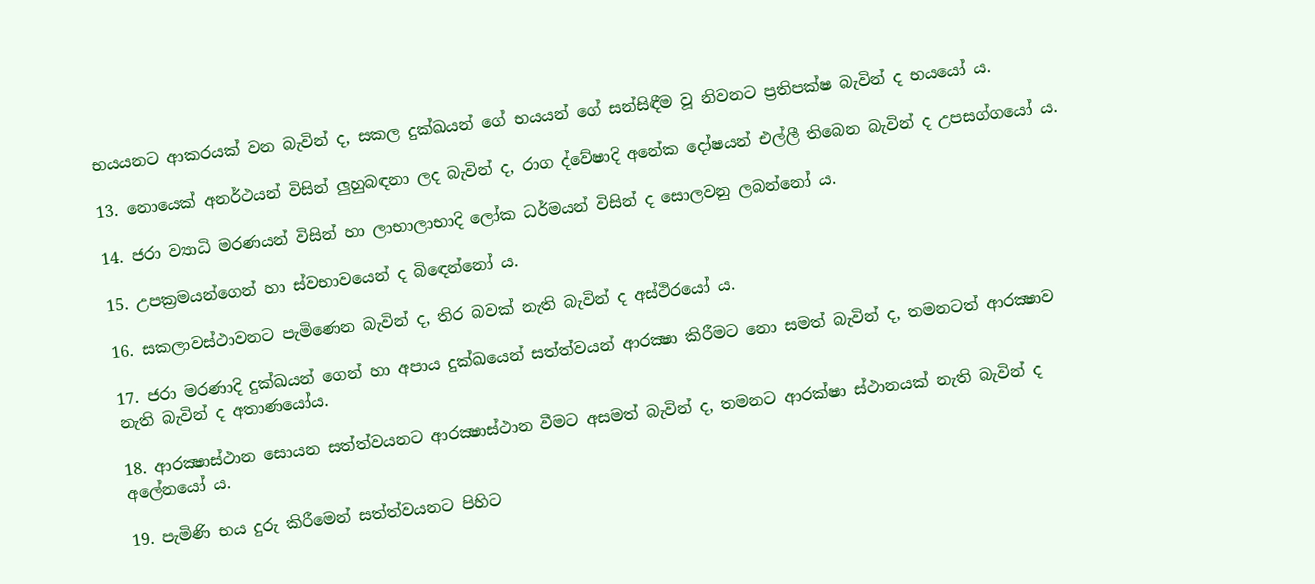භයයනට ආකරයක් වන බැවින් ද, සකල දුක්ඛයන් ගේ භයයන් ගේ සන්සිඳීම වූ නිවනට ප්‍රතිපක්ෂ බැවින් ද භයයෝ ය.

13. නොයෙක් අනර්ථයන් විසින් ලුහුබඳනා ලද බැවින් ද, රාග ද්වේෂාදි අනේක දෝෂයන් එල්ලී තිබෙන බැවින් ද උපසග්ගයෝ ය.

14. ජරා ව්‍යාධි මරණයන් විසින් හා ලාභාලාභාදි ලෝක ධර්මයන් විසින් ද සොලවනු ලබන්නෝ ය.

15. උපක්‍රමයන්ගෙන් හා ස්වභාවයෙන් ද බිඳෙන්නෝ ය.

16. සකලාවස්ථාවනට පැමිණෙන බැවින් ද, තිර බවක් නැති බැවින් ද අස්ථිරයෝ ය.

17. ජරා මරණාදි දුක්ඛයන් ගෙන් හා අපාය දුක්ඛයෙන් සත්ත්වයන් ආරක්‍ෂා කිරීමට නො සමත් බැවින් ද, තමනටත් ආරක්‍ෂාව නැති බැවින් ද අතාණයෝය.

18. ආරක්‍ෂාස්ථාන සොයන සත්ත්වයනට ආරක්‍ෂාස්ථාන වීමට අසමත් බැවින් ද, තමනට ආරක්ෂා ස්ථානයක් නැති බැවින් ද අලේනයෝ ය.

19. පැමිණි භය දුරු කිරීමෙන් සත්ත්වයනට පිහිට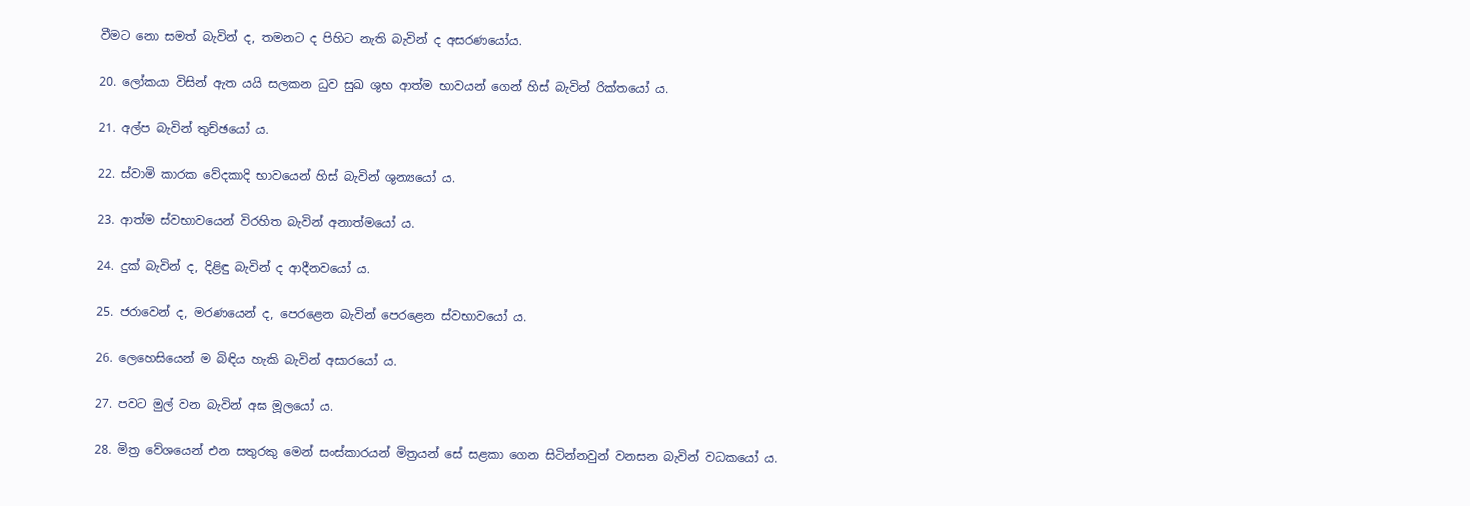වීමට නො සමත් බැවින් ද, තමනට ද පිහිට නැති බැවින් ද අසරණයෝය.

20. ලෝකයා විසින් ඇත යයි සලකන ධුව සුඛ ශුභ ආත්ම භාවයන් ගෙන් හිස් බැවින් රික්තයෝ ය.

21. අල්ප බැවින් තුච්ඡයෝ ය.

22. ස්වාමි කාරක වේදකාදි භාවයෙන් හිස් බැවින් ශුන්‍යයෝ ය.

23. ආත්ම ස්වභාවයෙන් විරහිත බැවින් අනාත්මයෝ ය.

24. දුක් බැවින් ද, දිළිඳු බැවින් ද ආදීනවයෝ ය.

25. ජරාවෙන් ද, මරණයෙන් ද, පෙරළෙන බැවින් පෙරළෙන ස්වභාවයෝ ය.

26. ලෙහෙසියෙන් ම බිඳිය හැකි බැවින් අසාරයෝ ය.

27. පවට මුල් වන බැවින් අඝ මූලයෝ ය.

28. මිත්‍ර වේශයෙන් එන සතුරකු මෙන් සංස්කාරයන් මිත්‍රයන් සේ සළකා ගෙන සිටින්නවුන් වනසන බැවින් වධකයෝ ය.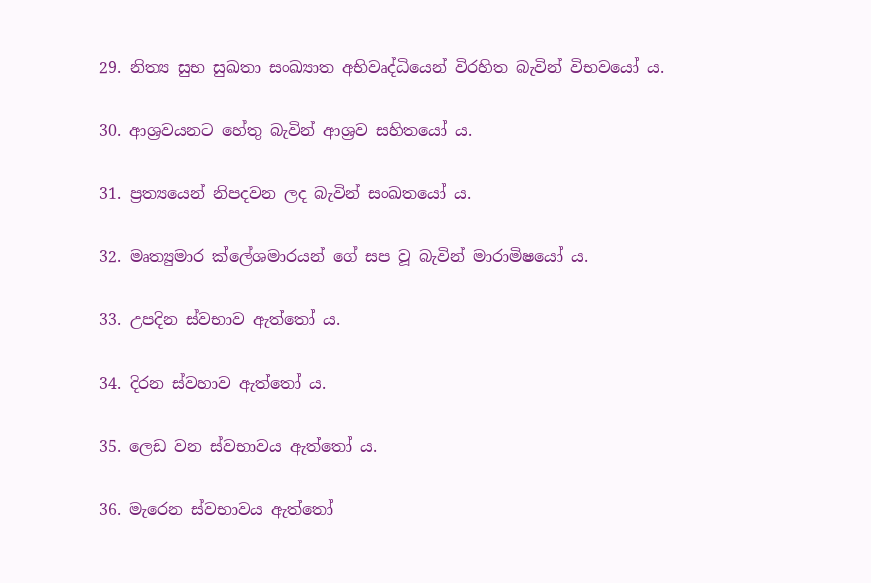29. නිත්‍ය සුභ සුඛතා සංඛ්‍යාත අභිවෘද්ධියෙන් විරහිත බැවින් විභවයෝ ය.

30. ආශ්‍රවයනට හේතු බැවින් ආශ්‍රව සහිතයෝ ය.

31. ප්‍රත්‍යයෙන් නිපදවන ලද බැවින් සංඛතයෝ ය.

32. මෘත්‍යුමාර ක්ලේශමාරයන් ගේ සප වූ බැවින් මාරාමිෂයෝ ය.

33. උපදින ස්වභාව ඇත්තෝ ය.

34. දිරන ස්වහාව ඇත්තෝ ය.

35. ලෙඩ වන ස්වභාවය ඇත්තෝ ය.

36. මැරෙන ස්වභාවය ඇත්තෝ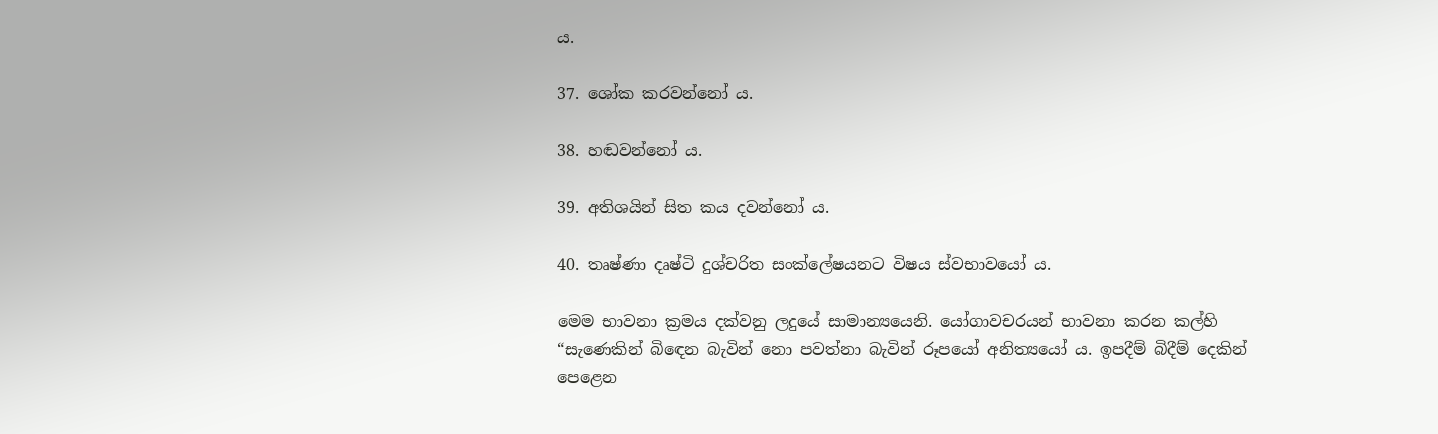ය.

37. ශෝක කරවන්නෝ ය.

38. හඬවන්නෝ ය.

39. අතිශයින් සිත කය දවන්නෝ ය.

40. තෘෂ්ණා දෘෂ්ටි දුශ්චරිත සංක්ලේෂයනට විෂය ස්වභාවයෝ ය.

මෙම භාවනා ක්‍රමය දක්වනු ලදුයේ සාමාන්‍යයෙනි. යෝගාවචරයන් භාවනා කරන කල්හි “සැණෙකින් බිඳෙන බැවින් නො පවත්නා බැවින් රූපයෝ අනිත්‍යයෝ ය. ඉපදීම් බිදීම් දෙකින් පෙළෙන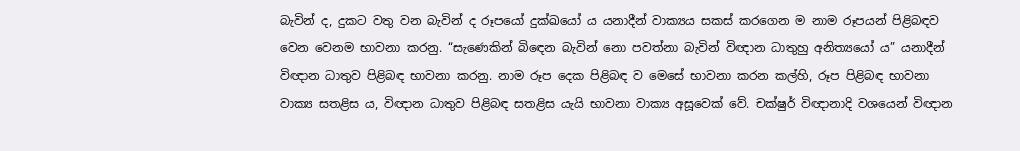බැවින් ද, දුකට වතු වන බැවින් ද රූපයෝ දුක්ඛයෝ ය යනාදීන් වාක්‍යය සකස් කරගෙන ම නාම රූපයන් පිළිබඳව වෙන වෙනම භාවනා කරනු. “සැණෙකින් බිඳෙන බැවින් නො පවත්නා බැවින් විඥාන ධාතුහු අනිත්‍යයෝ ය” යනාදීන් විඥාන ධාතුව පිළිබඳ භාවනා කරනු. නාම රූප දෙක පිළිබඳ ව මෙසේ භාවනා කරන කල්හි, රූප පිළිබඳ භාවනා වාක්‍ය සතළිස ය, විඥාන ධාතුව පිළිබඳ සතළිස යැයි භාවනා වාක්‍ය අසූවෙක් වේ. චක්ෂුර් විඥානාදි වශයෙන් විඥාන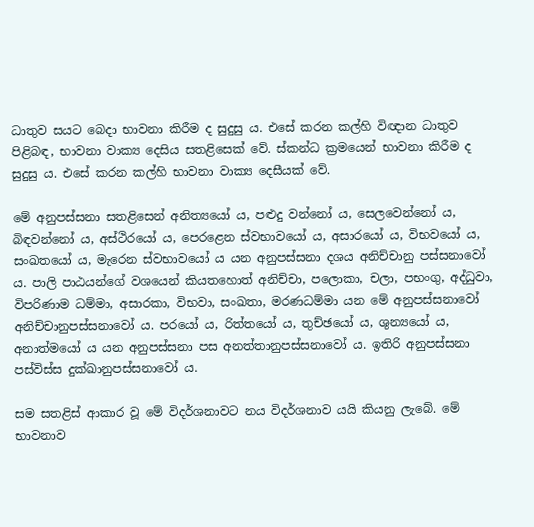ධාතුව සයට බෙදා භාවනා කිරීම ද සුදුසු ය. එසේ කරන කල්හි විඥාන ධාතුව පිළිබඳ, භාවනා වාක්‍ය දෙසිය සතළිසෙක් වේ. ස්කන්ධ ක්‍රමයෙන් භාවනා කිරීම ද සුදුසු ය. එසේ කරන කල්හි භාවනා වාක්‍ය දෙසීයක් වේ.

මේ අනුපස්සනා සතළිසෙන් අනිත්‍යයෝ ය, පළුදු වන්නෝ ය, සෙලවෙන්නෝ ය, බිඳවන්නෝ ය, අස්ථිරයෝ ය, පෙරළෙන ස්වභාවයෝ ය, අසාරයෝ ය, විභවයෝ ය, සංඛතයෝ ය, මැරෙන ස්වභාවයෝ ය යන අනුපස්සනා දශය අනිච්චානු පස්සනාවෝ ය. පාලි පාඨයන්ගේ වශයෙන් කියතහොත් අනිච්චා, පලොකා, චලා, පභංගු, අද්ධුවා, විපරිණාම ධම්මා, අසාරකා, විභවා, සංඛතා, මරණධම්මා යන මේ අනුපස්සනාවෝ අනිච්චානුපස්සනාවෝ ය. පරයෝ ය, රිත්තයෝ ය, තුච්ඡයෝ ය, ශුන්‍යයෝ ය, අනාත්මයෝ ය යන අනුපස්සනා පස අනත්තානුපස්සනාවෝ ය. ඉතිරි අනුපස්සනා පස්විස්ස දුක්ඛානුපස්සනාවෝ ය.

සම සතළිස් ආකාර වූ මේ විදර්ශනාවට නය විදර්ශනාව යයි කියනු ලැබේ. මේ භාවනාව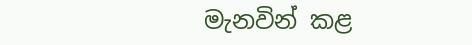මැනවින් කළ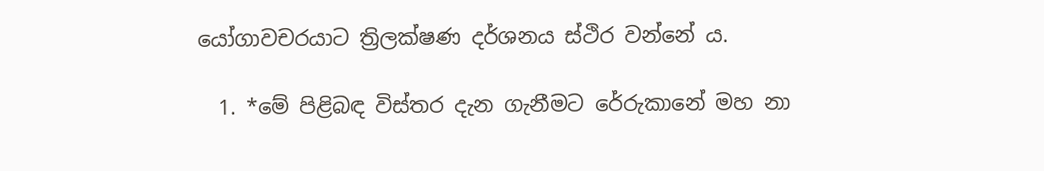යෝගාවචරයාට ත්‍රිලක්ෂණ දර්ශනය ස්ථිර වන්නේ ය.

  1. *මේ පිළිබඳ විස්තර දැන ගැනීමට රේරුකානේ මහ නා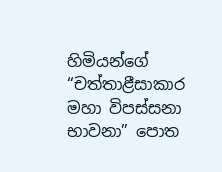හිමියන්ගේ “චත්තාළීසාකාර මහා විපස්සනා භාවනා” පොත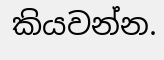කියවන්න.